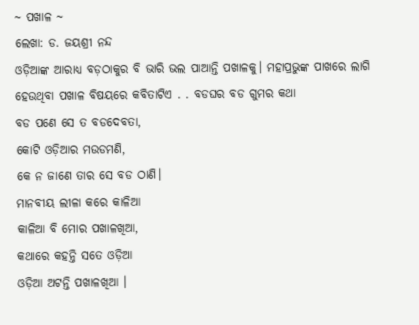~ ପଖାଳ ~
ଲେଖା: ଡ. ଜୟଶ୍ରୀ ନନ୍ଦ
ଓଡ଼ିଆଙ୍କ ଆରାଧ୍ୟ ବଡ଼ଠାକୁର ବି ଭାରି ଭଲ ପାଆନ୍ତି ପଖାଳକୁ। ମହାପ୍ରଭୁଙ୍କ ପାଖରେ ଲାଗି ହେଉଥିବା ପଖାଳ ବିଷୟରେ କବିତାଟିଏ . . ବଡଘର ବଡ ଗୁମର କଥା
ବଡ ପଣେ ସେ ତ ବଡଦେବତା,
କୋଟି ଓଡ଼ିଆର ମଉଡମଣି,
କେ ନ ଜାଣେ ତାର ସେ ବଡ ଠାଣି।
ମାନବୀୟ ଲୀଳା କରେ କାଳିଆ
କାଳିଆ ବି ମୋର ପଖାଳଖିଆ,
କଥାରେ କହନ୍ତି ସତେ ଓଡ଼ିଆ
ଓଡ଼ିଆ ଅଟନ୍ତି ପଖାଳଖିଆ ।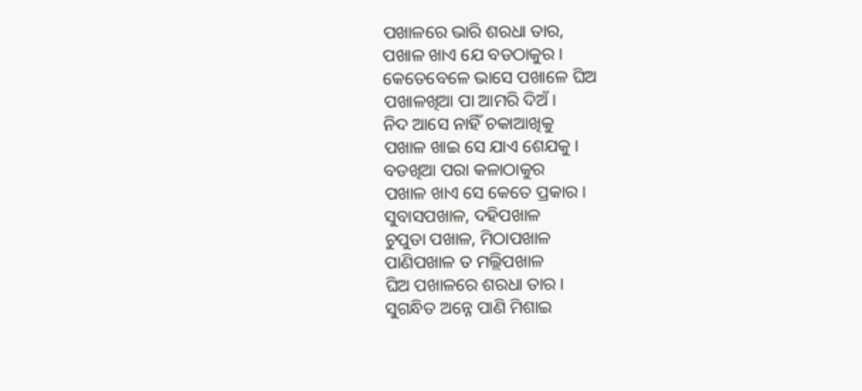ପଖାଳରେ ଭାରି ଶରଧା ତାର,
ପଖାଳ ଖାଏ ଯେ ବଡଠାକୁର।
କେତେବେଳେ ଭାସେ ପଖାଳେ ଘିଅ
ପଖାଳଖିଆ ପା ଆମରି ଦିଅଁ।
ନିଦ ଆସେ ନାହିଁ ଚକାଆଖିକୁ
ପଖାଳ ଖାଇ ସେ ଯାଏ ଶେଯକୁ।
ବଡଖିଆ ପରା କଳାଠାକୁର
ପଖାଳ ଖାଏ ସେ କେତେ ପ୍ରକାର।
ସୁବାସପଖାଳ, ଦହିପଖାଳ
ଚୁପୁଡା ପଖାଳ, ମିଠାପଖାଳ
ପାଣିପଖାଳ ତ ମଲ୍ଲିପଖାଳ
ଘିଅ ପଖାଳରେ ଶରଧା ତାର।
ସୁଗନ୍ଧିତ ଅନ୍ନେ ପାଣି ମିଶାଇ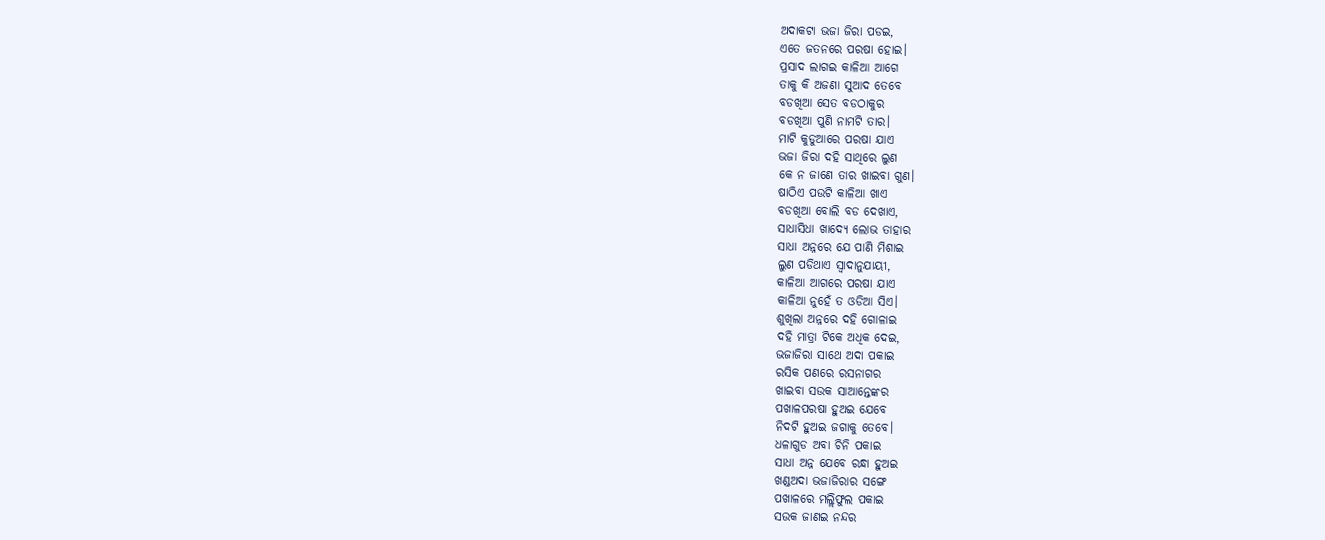ଅଦାକଟା ଭଜା ଜିରା ପଡଇ,
ଏତେ ଜତନରେ ପରଷା ହୋଇ।
ପ୍ରସାଦ ଲାଗଇ କାଳିଆ ଆଗେ
ତାକୁ କି ଅଜଣା ସୁଆଦ ତେବେ
ବଡଖିଆ ସେତ ବଡଠାକୁର
ବଡଖିଆ ପୁଣି ନାମଟି ତାର।
ମାଟି କୁଡୁଆରେ ପରଷା ଯାଏ
ଭଜା ଜିରା ଦହି ସାଥିରେ ଲୁଣ
କେ ନ ଜାଣେ ତାର ଖାଇବା ଗୁଣ।
ଷାଠିଏ ପଉଟି କାଳିଆ ଖାଏ
ବଡଖିଆ ବୋଲି ବଡ ଦେଖାଏ,
ସାଧାସିଧା ଖାଦ୍ୟେ ଲୋଭ ତାହାର
ସାଧା ଅନ୍ନରେ ଯେ ପାଣି ମିଶାଇ
ଲୁଣ ପଡିଥାଏ ସ୍ବାଦାନୁଯାୟୀ,
କାଳିଆ ଆଗରେ ପରଷା ଯାଏ
କାଳିଆ ନୁହେଁ ତ ଓଡିଆ ସିଏ।
ଶୁଖିଲା ଅନ୍ନରେ ଦହି ଗୋଳାଇ
ଦହି ମାତ୍ରା ଟିକେ ଅଧିକ ଦେଇ,
ଭଜାଜିରା ସାଥେ ଅଦା ପକାଇ
ରସିକ ପଣରେ ରସନାଗର
ଖାଇବା ସଉକ ସାଆନ୍ତେଙ୍କର
ପଖାଳପରଷା ହୁଅଇ ଯେବେ
ନିଦଟି ହୁଅଇ ଜଗାକୁ ତେବେ।
ଧଳାଗୁଡ ଅବା ଚିନି ପକାଇ
ସାଧା ଅନ୍ନ ଯେବେ ରନ୍ଧା ହୁଅଇ
ଖଣ୍ଡଅଦା ଭଜାଜିରାର ସଙ୍ଗେ
ପଖାଳରେ ମଲ୍ଲିଫୁଲ ପକାଇ
ସଉକ ଜାଣଇ ନନ୍ଦର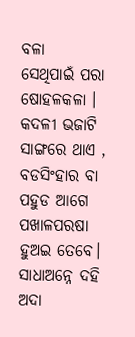ବଳା
ସେଥିପାଇଁ ପରା ଷୋହଳକଳା ।
କଦଳୀ ଭଜାଟି ସାଙ୍ଗରେ ଥାଏ ,
ବଡସିଂହାର ବା ପହୁଡ ଆଗେ
ପଖାଳପରଷା ହୁଅଇ ତେବେ।
ସାଧାଅନ୍ନେ ଦହି ଅଦା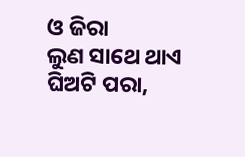ଓ ଜିରା
ଲୁଣ ସାଥେ ଥାଏ ଘିଅଟି ପରା,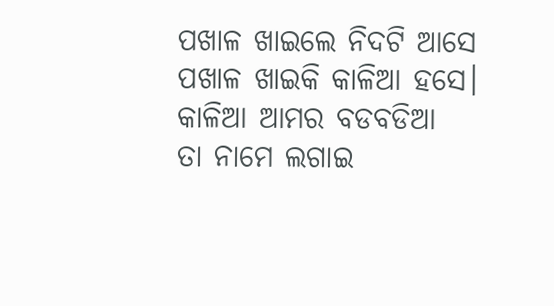ପଖାଳ ଖାଇଲେ ନିଦଟି ଆସେ
ପଖାଳ ଖାଇକି କାଳିଆ ହସେ।
କାଳିଆ ଆମର ବଡବଡିଆ
ତା ନାମେ ଲଗାଇ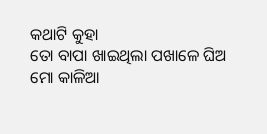କଥାଟି କୁହା
ତୋ ବାପା ଖାଇଥିଲା ପଖାଳେ ଘିଅ
ମୋ କାଳିଆ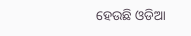ହେଉଛି ଓଡିଆ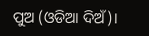ପୁଅ (ଓଡିଆ ଦିଅଁ)।